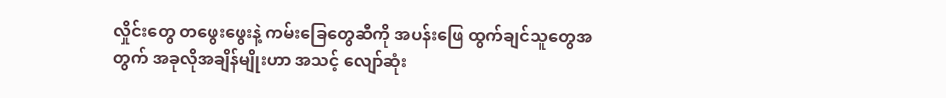လှိုင်းတွေ တဖွေးဖွေးနဲ့ ကမ်းခြေတွေဆီကို အပန်းဖြေ ထွက်ချင်သူတွေအတွက် အခုလိုအချိန်မျိုးဟာ အသင့် လျော်ဆုံး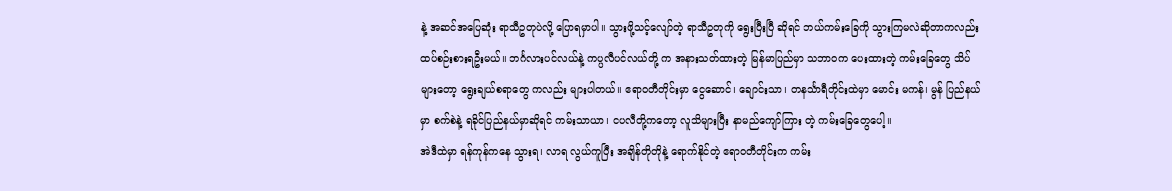နဲ့ အဆင်အပြေဆုံး ရာသီဥတုပဲလို့ ပြောရမှာပါ။ သွားဖို့သင့်လျော်တဲ့ ရာသီဥတုကို ရွေးပြီးပြီ ဆိုရင် ဘယ်ကမ်းခြေကို သွားကြမလဲဆိုတာကလည်း ထပ်စဉ်းစားရဦးမယ်။ ဘင်္ဂလားပင်လယ်နဲ့ ကပ္ပလီပင်လယ်တို့ က အနားသတ်ထားတဲ့ မြန်မာပြည်မှာ သဘာဝက ပေးထားတဲ့ ကမ်းခြေတွေ သိပ်များတော့ ရွေးချယ်စရာတွေ ကလည်း များပါတယ်။ ဧရာဝတီတိုင်းမှာ ငွေဆောင်၊ ချောင်းသာ၊ တနင်္သာရီတိုင်းထဲမှာ မောင်း မကန်၊ မွန် ပြည်နယ်မှာ စက်စဲနဲ့ ရခိုင်ပြည်နယ်မှာဆိုရင် ကမ်းသာယာ၊ ငပလီတို့ကတော့ လူသိများပြီး နာမည်ကျော်ကြား တဲ့ ကမ်းခြေတွေပေါ့။
အဲဒီထဲမှာ ရန်ကုန်ကနေ သွားရ၊ လာရ လွယ်ကူပြီး အချိန်တိုတိုနဲ့ ရောက်နိုင်တဲ့ ဧရာဝတီတိုင်းက ကမ်း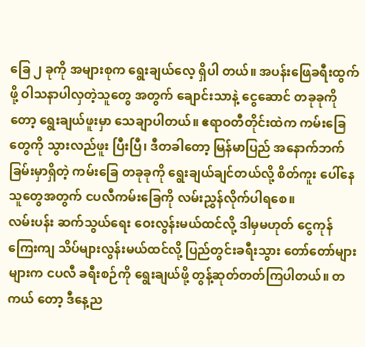ခြေ ၂ ခုကို အများစုက ရွေးချယ်လေ့ ရှိပါ တယ်။ အပန်းဖြေခရီးထွက်ဖို့ ဝါသနာပါလှတဲ့သူတွေ အတွက် ချောင်းသာနဲ့ ငွေဆောင် တခုခုကိုတော့ ရွေးချယ်ဖူးမှာ သေချာပါတယ်။ ဧရာဝတီတိုင်းထဲက ကမ်းခြေတွေကို သွားလည်ဖူး ပြီးပြီ၊ ဒီတခါတော့ မြန်မာပြည် အနောက်ဘက်ခြမ်းမှာရှိတဲ့ ကမ်းခြေ တခုခုကို ရွေးချယ်ချင်တယ်လို့ စိတ်ကူး ပေါ်နေသူတွေအတွက် ငပလီကမ်းခြေကို လမ်းညွှန်လိုက်ပါရစေ။
လမ်းပန်း ဆက်သွယ်ရေး ဝေးလွန်းမယ်ထင်လို့ ဒါမှမဟုတ် ငွေကုန်ကြေးကျ သိပ်များလွန်းမယ်ထင်လို့ ပြည်တွင်းခရီးသွား တော်တော်များများက ငပလီ ခရီးစဉ်ကို ရွေးချယ်ဖို့ တွန့်ဆုတ်တတ်ကြပါတယ်။ တကယ် တော့ ဒီနေ့ည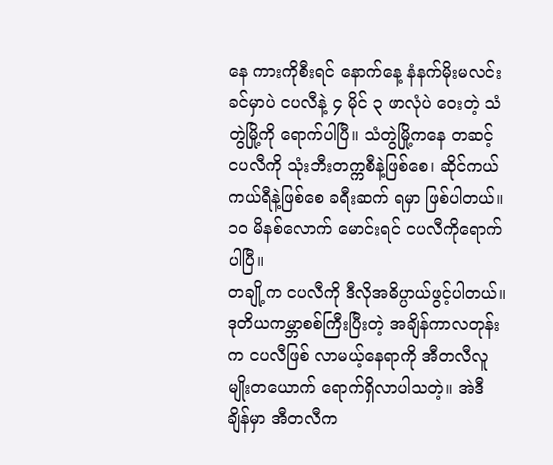နေ ကားကိုစီးရင် နောက်နေ့ နံနက်မိုးမလင်းခင်မှာပဲ ငပလီနဲ့ ၄ မိုင် ၃ ဖာလုံပဲ ဝေးတဲ့ သံတွဲမြို့ကို ရောက်ပါပြီ။ သံတွဲမြို့ကနေ တဆင့် ငပလီကို သုံးဘီးတက္ကစီနဲ့ဖြစ်စေ၊ ဆိုင်ကယ် ကယ်ရီနဲ့ဖြစ်စေ ခရီးဆက် ရမှာ ဖြစ်ပါတယ်။ ၁၀ မိနစ်လောက် မောင်းရင် ငပလီကိုရောက်ပါပြီ။
တချို့က ငပလီကို ဒီလိုအဓိပ္ပာယ်ဖွင့်ပါတယ်။ ဒုတိယကမ္ဘာစစ်ကြီးပြီးတဲ့ အချိန်ကာလတုန်းက ငပလီဖြစ် လာမယ့်နေရာကို အီတလီလူမျိုးတယောက် ရောက်ရှိလာပါသတဲ့။ အဲဒီချိန်မှာ အီတလီက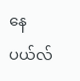နေပယ်လ်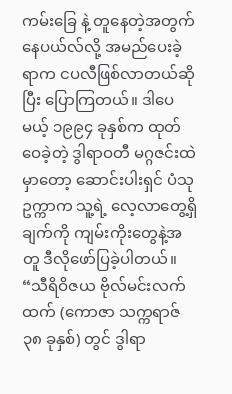ကမ်းခြေ နဲ့ တူနေတဲ့အတွက် နေပယ်လ်လို့ အမည်ပေးခဲ့ရာက ငပလီဖြစ်လာတယ်ဆိုပြီး ပြောကြတယ်။ ဒါပေမယ့် ၁၉၉၄ ခုနှစ်က ထုတ်ဝေခဲ့တဲ့ ဒွါရာဝတီ မဂ္ဂဇင်းထဲမှာတော့ ဆောင်းပါးရှင် ပံသုဥက္ကာက သူ့ရဲ့ လေ့လာတွေ့ရှိချက်ကို ကျမ်းကိုးတွေနဲ့အတူ ဒီလိုဖော်ပြခဲ့ပါတယ်။
“သီရိဝိဇယ ဗိုလ်မင်းလက်ထက် (ကောဇာ သက္ကရာဇ် ၃၈ ခုနှစ်) တွင် ဒွါရာ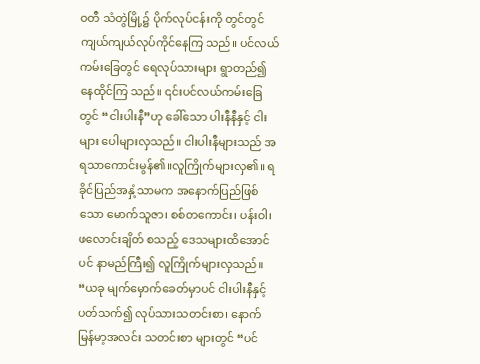ဝတီ သံတွဲမြို့၌ ပိုက်လုပ်ငန်းကို တွင်တွင်ကျယ်ကျယ်လုပ်ကိုင်နေကြ သည်။ ပင်လယ်ကမ်းခြေတွင် ရေလုပ်သားများ ရွာတည်၍ နေထိုင်ကြ သည်။ ၎င်းပင်လယ်ကမ်းခြေတွင် “ငါးပါးနီ”ဟု ခေါ်သော ပါးနီနီနှင့် ငါးများ ပေါများလှသည်။ ငါးပါးနီများသည် အရသာကောင်းမွန်၏။လူကြိုက်များလှ၏။ ရခိုင်ပြည်အနှံ့သာမက အနောက်ပြည်ဖြစ်သော မောက်သူဇာ၊ စစ်တကောင်း၊ ပန်းဝါ၊ ဖလောင်းချိတ် စသည့် ဒေသများထိအောင်ပင် နာမည်ကြီး၍ လူကြိုက်များလှသည်။
“ယခု မျက်မှောက်ခေတ်မှာပင် ငါးပါးနီနှင့် ပတ်သက်၍ လုပ်သားသတင်းစာ၊ နောက် မြန်မာ့အလင်း သတင်းစာ များတွင် “ပင်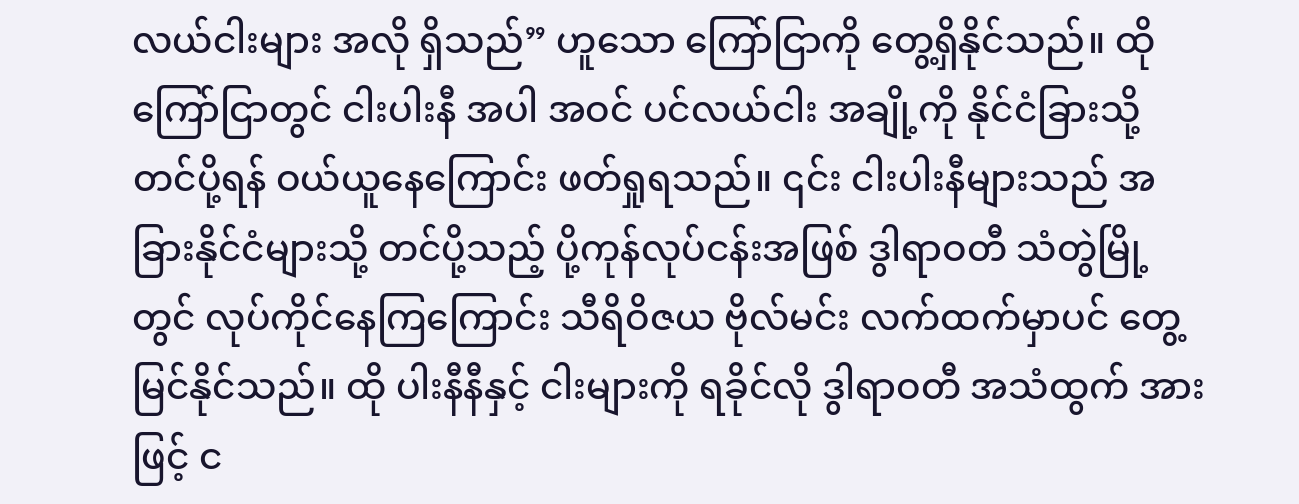လယ်ငါးများ အလို ရှိသည်” ဟူသော ကြော်ငြာကို တွေ့ရှိနိုင်သည်။ ထိုကြော်ငြာတွင် ငါးပါးနီ အပါ အဝင် ပင်လယ်ငါး အချို့ကို နိုင်ငံခြားသို့ တင်ပို့ရန် ဝယ်ယူနေကြောင်း ဖတ်ရှုရသည်။ ၎င်း ငါးပါးနီများသည် အခြားနိုင်ငံများသို့ တင်ပို့သည့် ပို့ကုန်လုပ်ငန်းအဖြစ် ဒွါရာဝတီ သံတွဲမြို့တွင် လုပ်ကိုင်နေကြကြောင်း သီရိဝိဇယ ဗိုလ်မင်း လက်ထက်မှာပင် တွေ့မြင်နိုင်သည်။ ထို ပါးနီနီနှင့် ငါးများကို ရခိုင်လို ဒွါရာဝတီ အသံထွက် အားဖြင့် င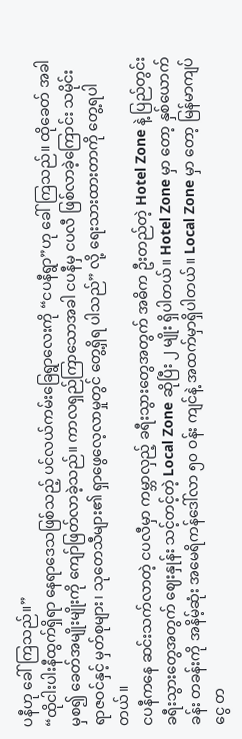ပနီဟု ခေါ်ကြသည်။”
“ထိုငါးပါးနီထွက်ရှိရာ နေရာဒေသဖြစ်သည့် ပင်လယ်ကမ်းခြေရွာလေးကို “ငပနီရွာ”ဟု ခေါ်ကြသည်။ ထိုခေတ် အခါမှစ၍ ခေတ်အမျိုးမျိုးကို ကျော်ဖြတ်လာခဲ့သည်။ ကာလရှည်ကြာသောအခါ ငပနီမှ ငပလီ ဖြစ်လာခဲ့ကြောင်း သမိုင်းရာဇဝင်နှင့် မှတ်စုများ၊ သုတေသီများ၏ ရှာဖွေလေ့လာမှုတွင် တွေ့ရှိရ ပါသည်” လို့ ရေးသားထားတာကို တွေ့ရပါတယ်။
ငပနီကနေ ဆင်းသက်လာတဲ့ ငပလီမှာ ကမ္ဘာလှည့် ခရီးသွားတွေအတွက် အဓိက ဦးတည်တဲ့ Hotel Zone နဲ့ ပြည်တွင်း ခရီးသွားတွေအတွက် ဈေးနှုန်း သင့်တင့်တဲ့ Local Zone ဆိုပြီး ၂ မျိုး ရှိပါတယ်။ Hotel Zone မှာ တော့ နှစ်ယောက်ခန်း တခန်းကို အနိမ့်ဆုံး အမေရိကန်ဒေါ်လာ ၅၀ ဝန်း ကျင်နဲ့ အထက်မှာရှိပါတယ်။ Local Zone မှာ တော့ မြန်မာကျပ်ငွေ တ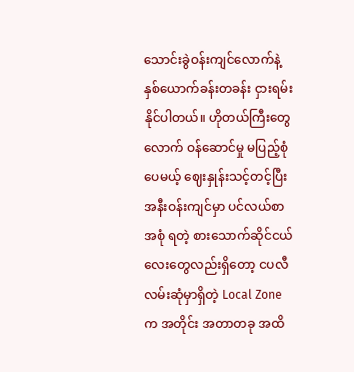သောင်းခွဲဝန်းကျင်လောက်နဲ့ နှစ်ယောက်ခန်းတခန်း ငှားရမ်းနိုင်ပါတယ်။ ဟိုတယ်ကြီးတွေလောက် ဝန်ဆောင်မှု မပြည့်စုံပေမယ့် ဈေးနှုန်းသင့်တင့်ပြီး အနီးဝန်းကျင်မှာ ပင်လယ်စာ အစုံ ရတဲ့ စားသောက်ဆိုင်ငယ်လေးတွေလည်းရှိတော့ ငပလီလမ်းဆုံမှာရှိတဲ့ Local Zone က အတိုင်း အတာတခု အထိ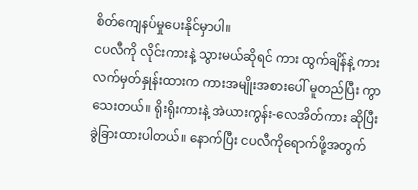စိတ်ကျေနပ်မှုပေးနိုင်မှာပါ။
ငပလီကို လိုင်းကားနဲ့ သွားမယ်ဆိုရင် ကား ထွက်ချိန်နဲ့ ကားလက်မှတ်နှုန်းထားက ကားအမျိုးအစားပေါ် မူတည်ပြီး ကွာသေးတယ်။ ရိုးရိုးကားနဲ့ အဲယားကွန်း-လေအိတ်ကား ဆိုပြီး ခွဲခြားထားပါတယ်။ နောက်ပြီး ငပလီကိုရောက်ဖို့အတွက်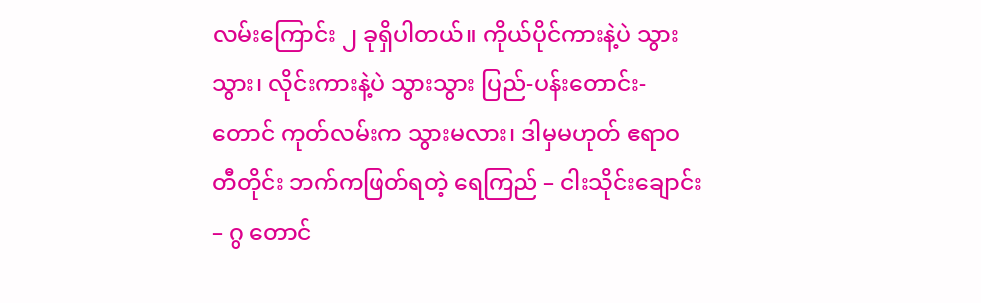လမ်းကြောင်း ၂ ခုရှိပါတယ်။ ကိုယ်ပိုင်ကားနဲ့ပဲ သွားသွား၊ လိုင်းကားနဲ့ပဲ သွားသွား ပြည်-ပန်းတောင်း-တောင် ကုတ်လမ်းက သွားမလား၊ ဒါမှမဟုတ် ဧရာဝတီတိုင်း ဘက်ကဖြတ်ရတဲ့ ရေကြည် – ငါးသိုင်းချောင်း – ဂွ တောင်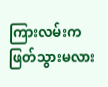ကြားလမ်းက ဖြတ်သွားမလား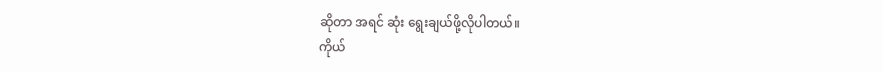ဆိုတာ အရင် ဆုံး ရွေးချယ်ဖို့လိုပါတယ်။
ကိုယ်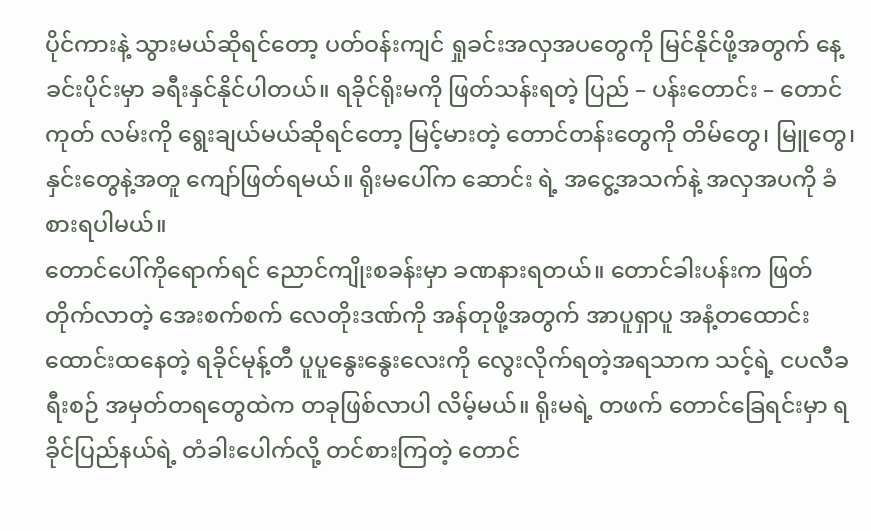ပိုင်ကားနဲ့ သွားမယ်ဆိုရင်တော့ ပတ်ဝန်းကျင် ရှုခင်းအလှအပတွေကို မြင်နိုင်ဖို့အတွက် နေ့ခင်းပိုင်းမှာ ခရီးနှင်နိုင်ပါတယ်။ ရခိုင်ရိုးမကို ဖြတ်သန်းရတဲ့ ပြည် – ပန်းတောင်း – တောင်ကုတ် လမ်းကို ရွေးချယ်မယ်ဆိုရင်တော့ မြင့်မားတဲ့ တောင်တန်းတွေကို တိမ်တွေ၊ မြူတွေ၊ နှင်းတွေနဲ့အတူ ကျော်ဖြတ်ရမယ်။ ရိုးမပေါ်က ဆောင်း ရဲ့ အငွေ့အသက်နဲ့ အလှအပကို ခံစားရပါမယ်။
တောင်ပေါ်ကိုရောက်ရင် ညောင်ကျိုးစခန်းမှာ ခဏနားရတယ်။ တောင်ခါးပန်းက ဖြတ်တိုက်လာတဲ့ အေးစက်စက် လေတိုးဒဏ်ကို အန်တုဖို့အတွက် အာပူရှာပူ အနံ့တထောင်းထောင်းထနေတဲ့ ရခိုင်မုန့်တီ ပူပူနွေးနွေးလေးကို လွေးလိုက်ရတဲ့အရသာက သင့်ရဲ့ ငပလီခရီးစဉ် အမှတ်တရတွေထဲက တခုဖြစ်လာပါ လိမ့်မယ်။ ရိုးမရဲ့ တဖက် တောင်ခြေရင်းမှာ ရခိုင်ပြည်နယ်ရဲ့ တံခါးပေါက်လို့ တင်စားကြတဲ့ တောင်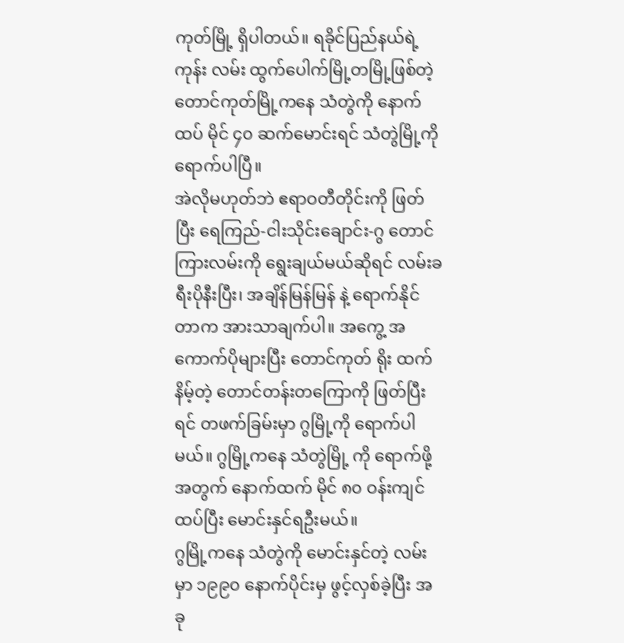ကုတ်မြို့ ရှိပါတယ်။ ရခိုင်ပြည်နယ်ရဲ့ ကုန်း လမ်း ထွက်ပေါက်မြို့တမြို့ဖြစ်တဲ့ တောင်ကုတ်မြို့ကနေ သံတွဲကို နောက် ထပ် မိုင် ၄၀ ဆက်မောင်းရင် သံတွဲမြို့ကို ရောက်ပါပြီ။
အဲလိုမဟုတ်ဘဲ ဧရာဝတီတိုင်းကို ဖြတ်ပြီး ရေကြည်-ငါးသိုင်းချောင်း-ဂွ တောင်ကြားလမ်းကို ရွေးချယ်မယ်ဆိုရင် လမ်းခရီးပိုနီးပြီး၊ အချိန်မြန်မြန် နဲ့ ရောက်နိုင်တာက အားသာချက်ပါ။ အကွေ့ အကောက်ပိုများပြီး တောင်ကုတ် ရိုး ထက်နိမ့်တဲ့ တောင်တန်းတကြောကို ဖြတ်ပြီးရင် တဖက်ခြမ်းမှာ ဂွမြို့ကို ရောက်ပါမယ်။ ဂွမြို့ကနေ သံတွဲမြို့ ကို ရောက်ဖို့အတွက် နောက်ထက် မိုင် ၈၀ ဝန်းကျင် ထပ်ပြီး မောင်းနှင်ရဦးမယ်။
ဂွမြို့ကနေ သံတွဲကို မောင်းနှင်တဲ့ လမ်းမှာ ၁၉၉၀ နောက်ပိုင်းမှ ဖွင့်လှစ်ခဲ့ပြီး အခု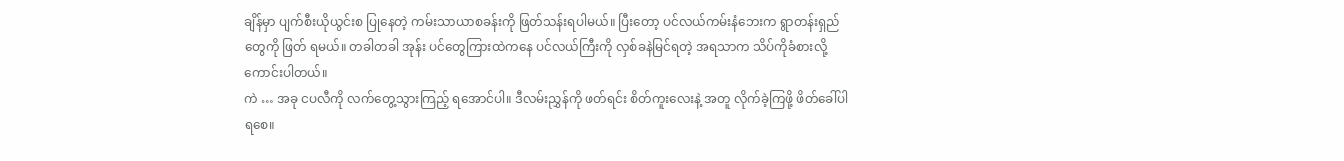ချိန်မှာ ပျက်စီးယိုယွင်းစ ပြုနေတဲ့ ကမ်းသာယာစခန်းကို ဖြတ်သန်းရပါမယ်။ ပြီးတော့ ပင်လယ်ကမ်းနံဘေးက ရွာတန်းရှည်တွေကို ဖြတ် ရမယ်။ တခါတခါ အုန်း ပင်တွေကြားထဲကနေ ပင်လယ်ကြီးကို လှစ်ခနဲမြင်ရတဲ့ အရသာက သိပ်ကိုခံစားလို့ ကောင်းပါတယ်။
ကဲ … အခု ငပလီကို လက်တွေ့သွားကြည့် ရအောင်ပါ။ ဒီလမ်းညွှန်ကို ဖတ်ရင်း စိတ်ကူးလေးနဲ့ အတူ လိုက်ခဲ့ကြဖို့ ဖိတ်ခေါ်ပါရစေ။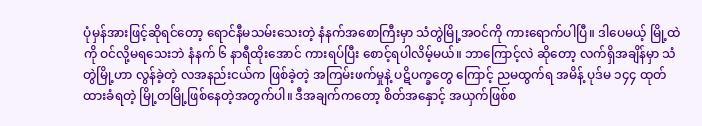ပုံမှန်အားဖြင့်ဆိုရင်တော့ ရောင်နီမသမ်းသေးတဲ့ နံနက်အစောကြီးမှာ သံတွဲမြို့အဝင်ကို ကားရောက်ပါပြီ။ ဒါပေမယ့် မြို့ထဲကို ဝင်လို့မရသေးဘဲ နံနက် ၆ နာရီထိုးအောင် ကားရပ်ပြီး စောင့်ရပါလိမ့်မယ်။ ဘာကြောင့်လဲ ဆိုတော့ လက်ရှိအချိန်မှာ သံတွဲမြို့ဟာ လွန်ခဲ့တဲ့ လအနည်းငယ်က ဖြစ်ခဲ့တဲ့ အကြမ်းဖက်မှုနဲ့ ပဋိပက္ခတွေ ကြောင့် ညမထွက်ရ အမိန့် ပုဒ်မ ၁၄၄ ထုတ်ထားခံရတဲ့ မြို့တမြို့ဖြစ်နေတဲ့အတွက်ပါ။ ဒီအချက်ကတော့ စိတ်အနှောင့် အယှက်ဖြစ်စ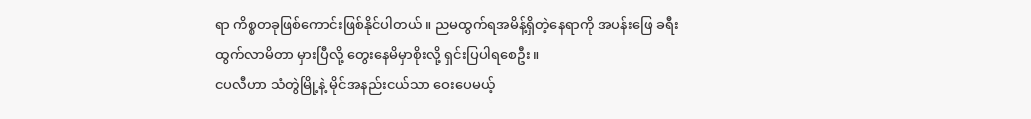ရာ ကိစ္စတခုဖြစ်ကောင်းဖြစ်နိုင်ပါတယ်။ ညမထွက်ရအမိန့်ရှိတဲ့နေရာကို အပန်းဖြေ ခရီးထွက်လာမိတာ မှားပြီလို့ တွေးနေမိမှာစိုးလို့ ရှင်းပြပါရစေဦး။
ငပလီဟာ သံတွဲမြို့နဲ့ မိုင်အနည်းငယ်သာ ဝေးပေမယ့်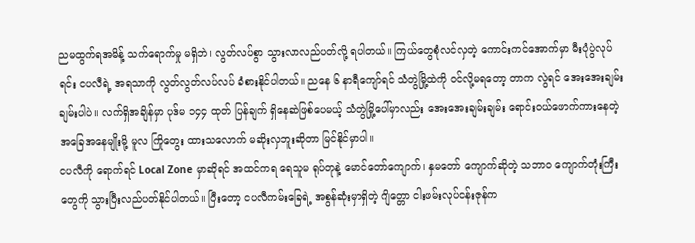ညမထွက်ရအမိန့် သက်ရောက်မှု မရှိဘဲ၊ လွတ်လပ်စွာ သွားလာလည်ပတ်လို့ ရပါတယ်။ ကြယ်တွေစုံလင်လှတဲ့ ကောင်းကင်အောက်မှာ မီးပုံပွဲလုပ်ရင်း ငပလီရဲ့ အရသာကို လွတ်လွတ်လပ်လပ် ခံစားနိုင်ပါတယ်။ ညနေ ၆ နာရီကျော်ရင် သံတွဲမြို့ထဲကို ဝင်လို့မရတော့ တာက လွဲရင် အေးအေးချမ်းချမ်းပါပဲ။ လက်ရှိအချိန်မှာ ပုဒ်မ ၁၄၄ ထုတ် ပြန်ချက် ရှိနေဆဲဖြစ်ပေမယ့် သံတွဲမြို့ပေါ်မှာလည်း အေးအေးချမ်းချမ်း ရောင်းဝယ်ဖောက်ကားနေတဲ့ အခြေအနေမျိုးမို့ မူလ ကြိုတွေး ထားသလောက် မဆိုးလှဘူးဆိုတာ မြင်နိုင်မှာပါ။
ငပလီကို ရောက်ရင် Local Zone မှာဆိုရင် အထင်ကရ ရေသူမ ရုပ်တုနဲ့ မောင်တော်ကျောက်၊ နှမတော် ကျောက်ဆိုတဲ့ သဘာဝ ကျောက်တုံးကြီး တွေကို သွားပြီးလည်ပတ်နိုင်ပါတယ်။ ပြီးတော့ ငပလီကမ်းခြေရဲ့ အစွန်ဆုံးမှာရှိတဲ့ ဂျိတ္တော ငါးဖမ်းလုပ်ငန်းဇုန်က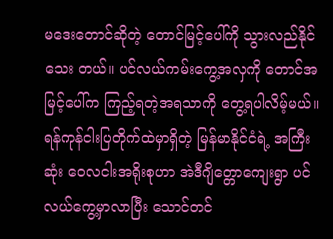မဒေးတောင်ဆိုတဲ့ တောင်မြင့်ပေါ်ကို သွားလည်နိုင်သေး တယ်။ ပင်လယ်ကမ်းကွေ့အလှကို တောင်အမြင့်ပေါ်က ကြည့်ရတဲ့အရသာကို တွေ့ရပါလိမ့်မယ်။
ရန်ကုန်ငါးပြတိုက်ထဲမှာရှိတဲ့ မြန်မာနိုင်ငံရဲ့ အကြီးဆုံး ဝေလငါးအရိုးစုဟာ အဲဒီဂျိတ္တောကျေးရွာ ပင်လယ်ကွေ့မှာလာပြီး သောင်တင်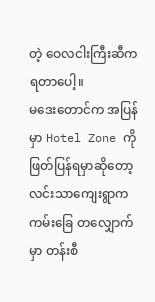တဲ့ ဝေလငါးကြီးဆီက ရတာပေါ့။
မဒေးတောင်က အပြန်မှာ Hotel Zone ကို ဖြတ်ပြန်ရမှာဆိုတော့ လင်းသာကျေးရွာက ကမ်းခြေ တလျှောက်မှာ တန်းစီ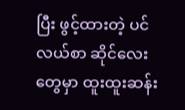ပြီး ဖွင့်ထားတဲ့ ပင်လယ်စာ ဆိုင်လေးတွေမှာ ထူးထူးဆန်း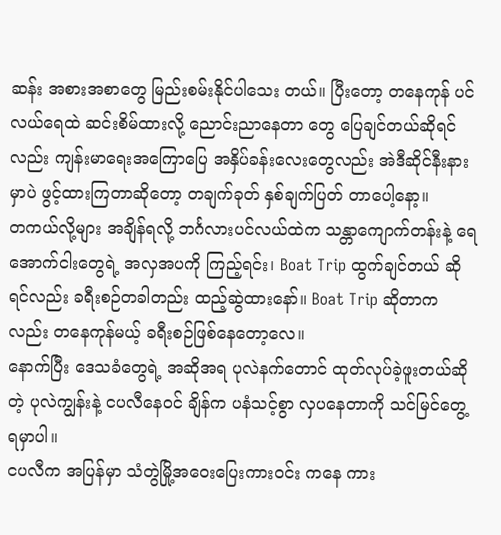ဆန်း အစားအစာတွေ မြည်းစမ်းနိုင်ပါသေး တယ်။ ပြီးတော့ တနေကုန် ပင်လယ်ရေထဲ ဆင်းစိမ်ထားလို့ ညောင်းညာနေတာ တွေ ပြေချင်တယ်ဆိုရင်လည်း ကျန်းမာရေးအကြောပြေ အနှိပ်ခန်းလေးတွေလည်း အဲဒီဆိုင်နီးနားမှာပဲ ဖွင့်ထားကြတာဆိုတော့ တချက်ခုတ် နှစ်ချက်ပြတ် တာပေါ့နော့။
တကယ်လို့များ အချိန်ရလို့ ဘင်္ဂလားပင်လယ်ထဲက သန္တာကျောက်တန်းနဲ့ ရေအောက်ငါးတွေရဲ့ အလှအပကို ကြည့်ရင်း၊ Boat Trip ထွက်ချင်တယ် ဆိုရင်လည်း ခရီးစဉ်တခါတည်း ထည့်ဆွဲထားနော်။ Boat Trip ဆိုတာက လည်း တနေကုန်မယ့် ခရီးစဉ်ဖြစ်နေတော့လေ။
နောက်ပြီး ဒေသခံတွေရဲ့ အဆိုအရ ပုလဲနက်တောင် ထုတ်လုပ်ခဲ့ဖူးတယ်ဆိုတဲ့ ပုလဲကျွန်းနဲ့ ငပလီနေဝင် ချိန်က ပနံသင့်စွာ လှပနေတာကို သင်မြင်တွေ့ရမှာပါ။
ငပလီက အပြန်မှာ သံတွဲမြို့အဝေးပြေးကားဝင်း ကနေ ကား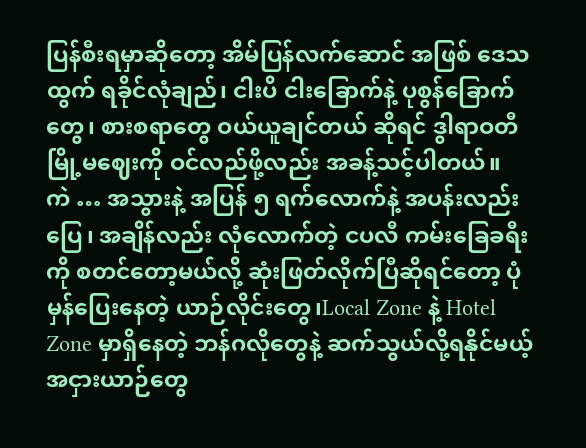ပြန်စီးရမှာဆိုတော့ အိမ်ပြန်လက်ဆောင် အဖြစ် ဒေသထွက် ရခိုင်လုံချည်၊ ငါးပိ ငါးခြောက်နဲ့ ပုစွန်ခြောက်တွေ၊ စားစရာတွေ ဝယ်ယူချင်တယ် ဆိုရင် ဒွါရာဝတီ မြို့မဈေးကို ဝင်လည်ဖို့လည်း အခန့်သင့်ပါတယ်။
ကဲ … အသွားနဲ့ အပြန် ၅ ရက်လောက်နဲ့ အပန်းလည်းပြေ၊ အချိန်လည်း လုံလောက်တဲ့ ငပလီ ကမ်းခြေခရီးကို စတင်တော့မယ်လို့ ဆုံးဖြတ်လိုက်ပြီဆိုရင်တော့ ပုံမှန်ပြေးနေတဲ့ ယာဉ်လိုင်းတွေ၊Local Zone နဲ့ Hotel Zone မှာရှိနေတဲ့ ဘန်ဂလိုတွေနဲ့ ဆက်သွယ်လို့ရနိုင်မယ့် အငှားယာဉ်တွေ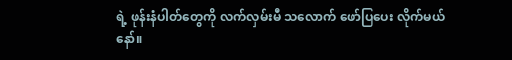ရဲ့ ဖုန်းနံပါတ်တွေကို လက်လှမ်းမီ သလောက် ဖော်ပြပေး လိုက်မယ်နော်။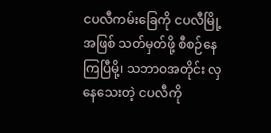ငပလီကမ်းခြေကို ငပလီမြို့အဖြစ် သတ်မှတ်ဖို့ စီစဉ်နေကြပြီမို့၊ သဘာဝအတိုင်း လှနေသေးတဲ့ ငပလီကို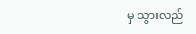မှ သွားလည်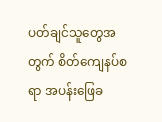ပတ်ချင်သူတွေအတွက် စိတ်ကျေနပ်စရာ အပန်းဖြေခ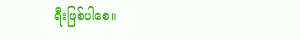ရီးဖြစ်ပါစေ။